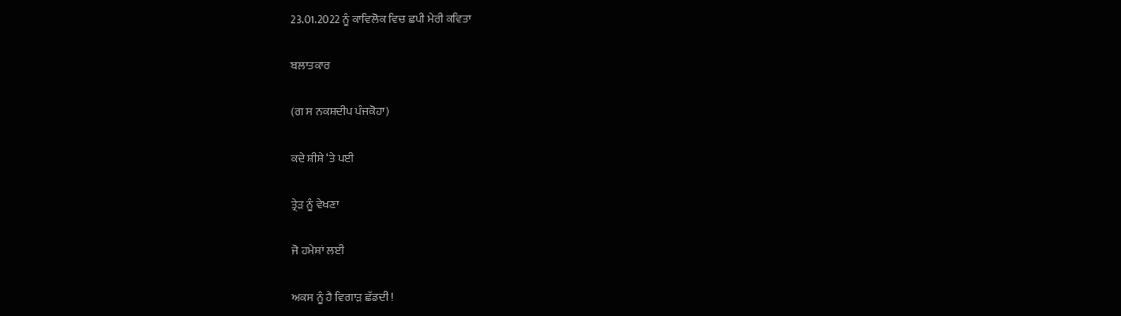23.01.2022 ਨੂੰ ਕਾਵਿਲੋਕ ਵਿਚ ਛਪੀ ਮੇਰੀ ਕਵਿਤਾ

ਬਲਾਤਕਾਰ

(ਗ ਸ ਨਕਸ਼ਦੀਪ ਪੰਜਕੋਹਾ)

ਕਦੇ ਸ਼ੀਸ਼ੇ ‘ਤੇ ਪਈ

ਤ੍ਰੇੜ ਨੂੰ ਵੇਖਣਾ

ਜੋ ਹਮੇਸ਼ਾਂ ਲਈ

ਅਕਸ ਨੂੰ ਹੈ ਵਿਗਾੜ ਛੱਡਦੀ !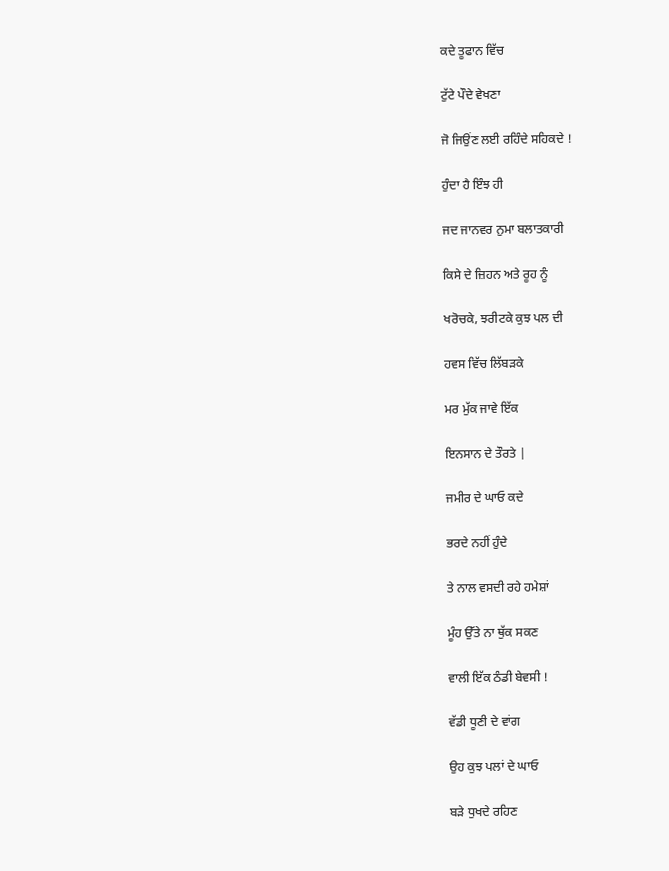ਕਦੇ ਤੂਫਾਨ ਵਿੱਚ

ਟੁੱਟੇ ਪੌਦੇ ਵੇਖਣਾ

ਜੋ ਜਿਉਂਣ ਲਈ ਰਹਿੰਦੇ ਸਹਿਕਦੇ !

ਹੁੰਦਾ ਹੈ ਇੰਝ ਹੀ

ਜਦ ਜਾਨਵਰ ਨੁਮਾ ਬਲਾਤਕਾਰੀ

ਕਿਸੇ ਦੇ ਜ਼ਿਹਨ ਅਤੇ ਰੂਹ ਨੂੰ

ਖਰੋਚਕੇ, ਝਰੀਟਕੇ ਕੁਝ ਪਲ ਦੀ

ਹਵਸ ਵਿੱਚ ਲਿੱਬੜਕੇ

ਮਰ ਮੁੱਕ ਜਾਵੇ ਇੱਕ

ਇਨਸਾਨ ਦੇ ਤੌਰਤੇ |

ਜਮੀਰ ਦੇ ਘਾਓ ਕਦੇ

ਭਰਦੇ ਨਹੀਂ ਹੁੰਦੇ

ਤੇ ਨਾਲ ਵਸਦੀ ਰਹੇ ਹਮੇਸ਼ਾਂ

ਮੂੰਹ ਉੱਤੇ ਨਾ ਥੁੱਕ ਸਕਣ

ਵਾਲੀ ਇੱਕ ਠੰਡੀ ਬੇਵਸੀ !

ਵੱਡੀ ਧੂਣੀ ਦੇ ਵਾਂਗ

ਉਹ ਕੁਝ ਪਲਾਂ ਦੇ ਘਾਓ

ਬੜੇ ਧੁਖਦੇ ਰਹਿਣ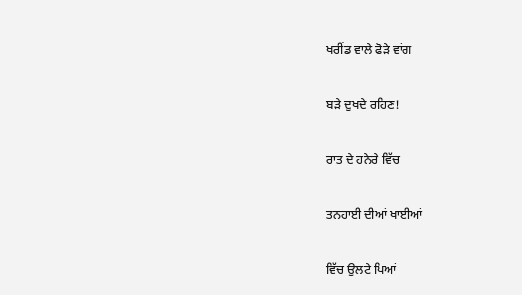ਖਰੀਂਡ ਵਾਲੇ ਫੋੜੇ ਵਾਂਗ

ਬੜੇ ਦੁਖਦੇ ਰਹਿਣ!

ਰਾਤ ਦੇ ਹਨੇਰੇ ਵਿੱਚ

ਤਨਹਾਈ ਦੀਆਂ ਖਾਈਆਂ

ਵਿੱਚ ਉਲਟੇ ਪਿਆਂ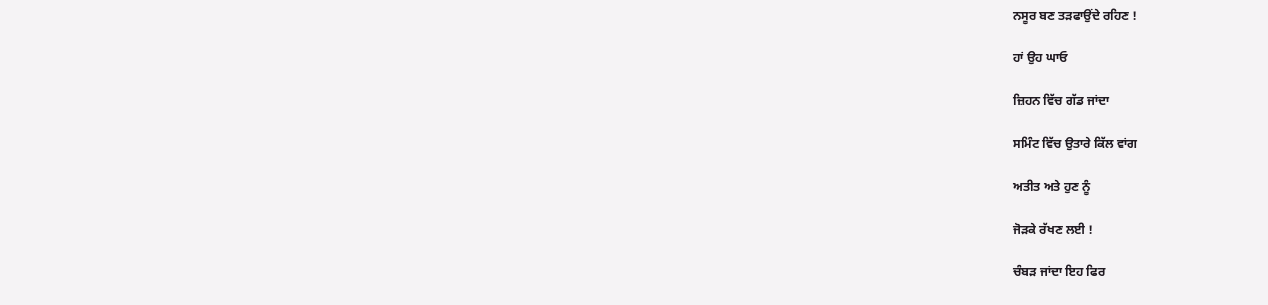ਨਸੂਰ ਬਣ ਤੜਫਾਉਂਦੇ ਰਹਿਣ !

ਹਾਂ ਉਹ ਘਾਓ

ਜ਼ਿਹਨ ਵਿੱਚ ਗੱਡ ਜਾਂਦਾ

ਸਮਿੰਟ ਵਿੱਚ ਉਤਾਰੇ ਕਿੱਲ ਵਾਂਗ

ਅਤੀਤ ਅਤੇ ਹੁਣ ਨੂੰ

ਜੋੜਕੇ ਰੱਖਣ ਲਈ !

ਚੰਬੜ ਜਾਂਦਾ ਇਹ ਫਿਰ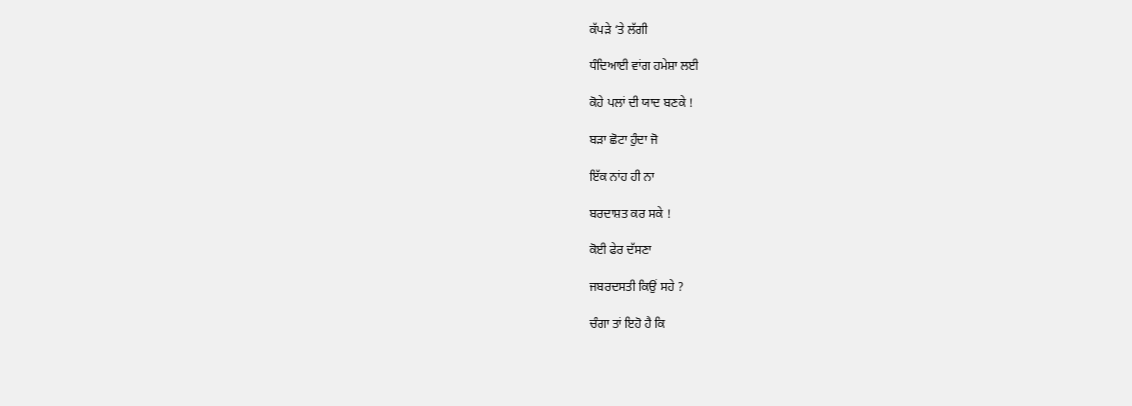ਕੱਪੜੇ ‘ਤੇ ਲੱਗੀ

ਧੰਦਿਆਈ ਵਾਂਗ ਹਮੇਸ਼ਾ ਲਈ

ਕੋਹੇ ਪਲਾਂ ਦੀ ਯਾਦ ਬਣਕੇ !

ਬੜਾ ਛੋਟਾ ਹੁੰਦਾ ਜੋ

ਇੱਕ ਨਾਂਹ ਹੀ ਨਾ

ਬਰਦਾਸ਼ਤ ਕਰ ਸਕੇ !

ਕੋਈ ਫੇਰ ਦੱਸਣਾ

ਜਬਰਦਸਤੀ ਕਿਉਂ ਸਹੇ ?

ਚੰਗਾ ਤਾਂ ਇਹੋ ਹੈ ਕਿ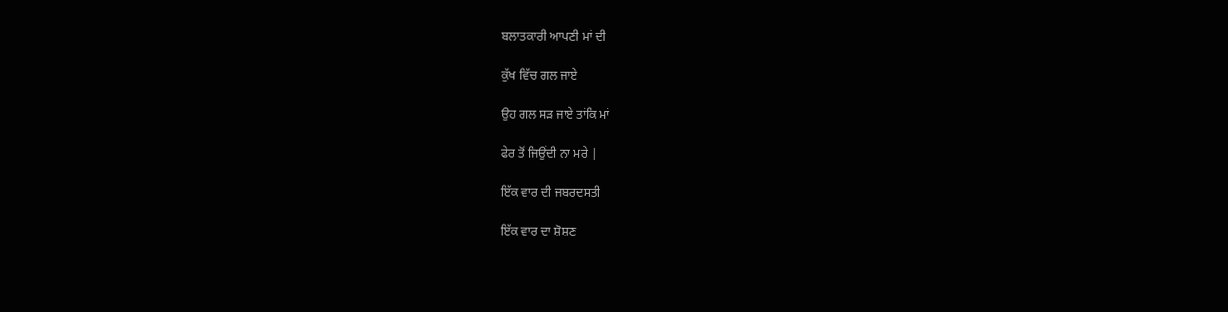ਬਲਾਤਕਾਰੀ ਆਪਣੀ ਮਾਂ ਦੀ

ਕੁੱਖ ਵਿੱਚ ਗਲ ਜਾਏ

ਉਹ ਗਲ ਸੜ ਜਾਏ ਤਾਂਕਿ ਮਾਂ

ਫੇਰ ਤੋਂ ਜਿਉਂਦੀ ਨਾ ਮਰੇ |

ਇੱਕ ਵਾਰ ਦੀ ਜਬਰਦਸਤੀ

ਇੱਕ ਵਾਰ ਦਾ ਸ਼ੋਸ਼ਣ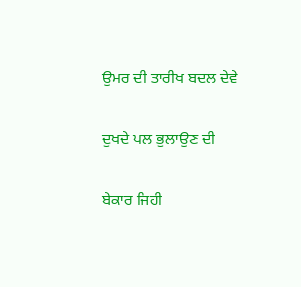ਉਮਰ ਦੀ ਤਾਰੀਖ ਬਦਲ ਦੇਵੇ

ਦੁਖਦੇ ਪਲ ਭੁਲਾਉਣ ਦੀ

ਬੇਕਾਰ ਜਿਹੀ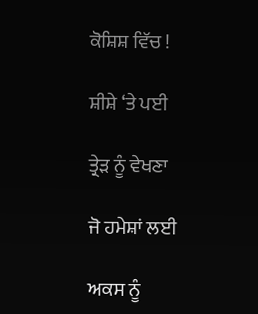ਕੋਸ਼ਿਸ਼ ਵਿੱਚ !

ਸ਼ੀਸ਼ੇ ‘ਤੇ ਪਈ

ਤ੍ਰੇੜ ਨੂੰ ਵੇਖਣਾ

ਜੋ ਹਮੇਸ਼ਾਂ ਲਈ

ਅਕਸ ਨੂੰ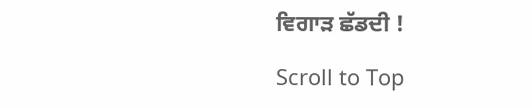ਵਿਗਾੜ ਛੱਡਦੀ !

Scroll to Top